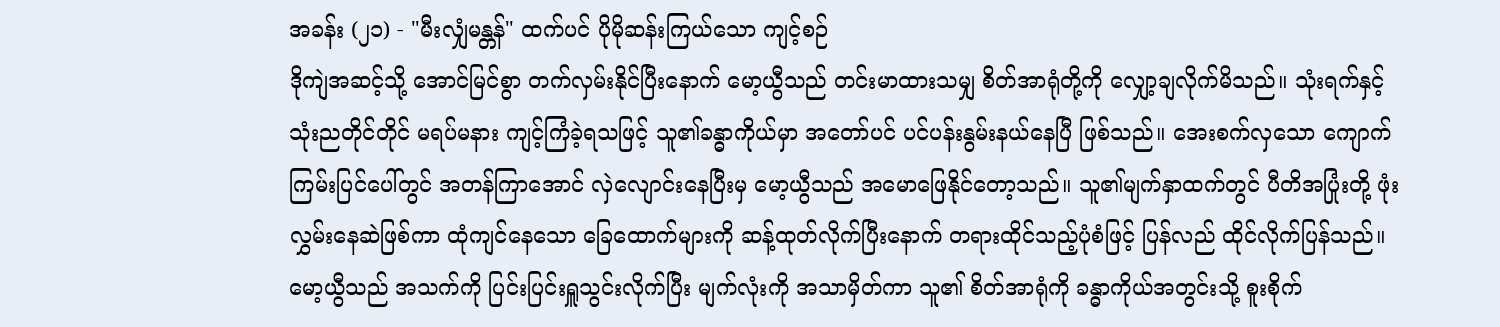အခန်း (၂၁) - "မီးလျှံမန္တန်" ထက်ပင် ပိုမိုဆန်းကြယ်သော ကျင့်စဉ်
ဒိုကျဲအဆင့်သို့ အောင်မြင်စွာ တက်လှမ်းနိုင်ပြီးနောက် မော့ယွီသည် တင်းမာထားသမျှ စိတ်အာရုံတို့ကို လျှော့ချလိုက်မိသည်။ သုံးရက်နှင့် သုံးညတိုင်တိုင် မရပ်မနား ကျင့်ကြံခဲ့ရသဖြင့် သူ၏ခန္ဓာကိုယ်မှာ အတော်ပင် ပင်ပန်းနွမ်းနယ်နေပြီ ဖြစ်သည်။ အေးစက်လှသော ကျောက်ကြမ်းပြင်ပေါ်တွင် အတန်ကြာအောင် လှဲလျောင်းနေပြီးမှ မော့ယွီသည် အမောဖြေနိုင်တော့သည်။ သူ၏မျက်နှာထက်တွင် ပီတိအပြုံးတို့ ဖုံးလွှမ်းနေဆဲဖြစ်ကာ ထုံကျင်နေသော ခြေထောက်များကို ဆန့်ထုတ်လိုက်ပြီးနောက် တရားထိုင်သည့်ပုံစံဖြင့် ပြန်လည် ထိုင်လိုက်ပြန်သည်။
မော့ယွီသည် အသက်ကို ပြင်းပြင်းရှူသွင်းလိုက်ပြီး မျက်လုံးကို အသာမှိတ်ကာ သူ၏ စိတ်အာရုံကို ခန္ဓာကိုယ်အတွင်းသို့ စူးစိုက်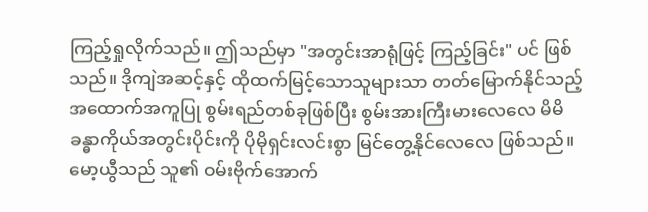ကြည့်ရှုလိုက်သည်။ ဤသည်မှာ "အတွင်းအာရုံဖြင့် ကြည့်ခြင်း" ပင် ဖြစ်သည်။ ဒိုကျဲအဆင့်နှင့် ထိုထက်မြင့်သောသူများသာ တတ်မြောက်နိုင်သည့် အထောက်အကူပြု စွမ်းရည်တစ်ခုဖြစ်ပြီး စွမ်းအားကြီးမားလေလေ မိမိခန္ဓာကိုယ်အတွင်းပိုင်းကို ပိုမိုရှင်းလင်းစွာ မြင်တွေ့နိုင်လေလေ ဖြစ်သည်။
မော့ယွီသည် သူ၏ ဝမ်းဗိုက်အောက်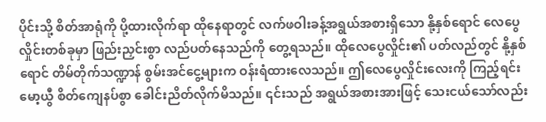ပိုင်းသို့ စိတ်အာရုံကို ပို့ထားလိုက်ရာ ထိုနေရာတွင် လက်ဖဝါးခန့်အရွယ်အစားရှိသော နို့နှစ်ရောင် လေပွေလှိုင်းတစ်ခုမှာ ဖြည်းညှင်းစွာ လည်ပတ်နေသည်ကို တွေ့ရသည်။ ထိုလေပွေလှိုင်း၏ ပတ်လည်တွင် နို့နှစ်ရောင် တိမ်တိုက်သဏ္ဍာန် စွမ်းအင်ငွေ့များက ဝန်းရံထားလေသည်။ ဤလေပွေလှိုင်းလေးကို ကြည့်ရင်း မော့ယွီ စိတ်ကျေနပ်စွာ ခေါင်းညိတ်လိုက်မိသည်။ ၎င်းသည် အရွယ်အစားအားဖြင့် သေးငယ်သော်လည်း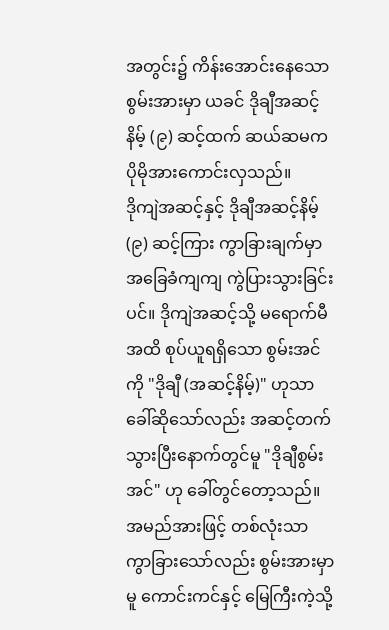အတွင်း၌ ကိန်းအောင်းနေသော စွမ်းအားမှာ ယခင် ဒိုချီအဆင့်နိမ့် (၉) ဆင့်ထက် ဆယ်ဆမက ပိုမိုအားကောင်းလှသည်။
ဒိုကျဲအဆင့်နှင့် ဒိုချီအဆင့်နိမ့် (၉) ဆင့်ကြား ကွာခြားချက်မှာ အခြေခံကျကျ ကွဲပြားသွားခြင်းပင်။ ဒိုကျဲအဆင့်သို့ မရောက်မီအထိ စုပ်ယူရရှိသော စွမ်းအင်ကို "ဒိုချီ (အဆင့်နိမ့်)" ဟုသာ ခေါ်ဆိုသော်လည်း အဆင့်တက်သွားပြီးနောက်တွင်မူ "ဒိုချီစွမ်းအင်" ဟု ခေါ်တွင်တော့သည်။ အမည်အားဖြင့် တစ်လုံးသာ ကွာခြားသော်လည်း စွမ်းအားမှာမူ ကောင်းကင်နှင့် မြေကြီးကဲ့သို့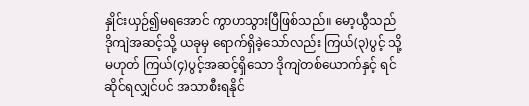နှိုင်းယှဉ်၍မရအောင် ကွာဟသွားပြီဖြစ်သည်။ မော့ယွီသည် ဒိုကျဲအဆင့်သို့ ယခုမှ ရောက်ရှိခဲ့သော်လည်း ကြယ်(၃)ပွင့် သို့မဟုတ် ကြယ်(၄)ပွင့်အဆင့်ရှိသော ဒိုကျဲတစ်ယောက်နှင့် ရင်ဆိုင်ရလျှင်ပင် အသာစီးရနိုင်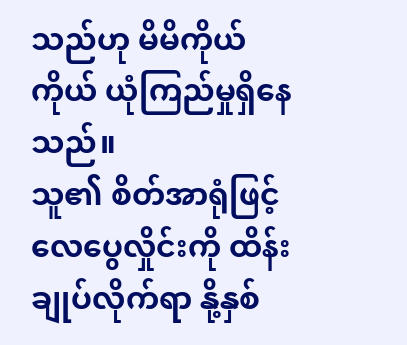သည်ဟု မိမိကိုယ်ကိုယ် ယုံကြည်မှုရှိနေသည်။
သူ၏ စိတ်အာရုံဖြင့် လေပွေလှိုင်းကို ထိန်းချုပ်လိုက်ရာ နို့နှစ်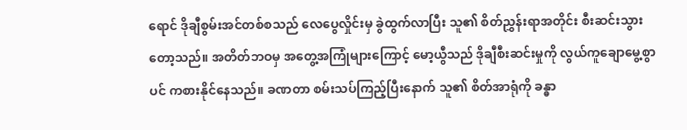ရောင် ဒိုချီစွမ်းအင်တစ်စသည် လေပွေလှိုင်းမှ ခွဲထွက်လာပြီး သူ၏ စိတ်ညွှန်းရာအတိုင်း စီးဆင်းသွားတော့သည်။ အတိတ်ဘဝမှ အတွေ့အကြုံများကြောင့် မော့ယွီသည် ဒိုချီစီးဆင်းမှုကို လွယ်ကူချောမွေ့စွာပင် ကစားနိုင်နေသည်။ ခဏတာ စမ်းသပ်ကြည့်ပြီးနောက် သူ၏ စိတ်အာရုံကို ခန္ဓာ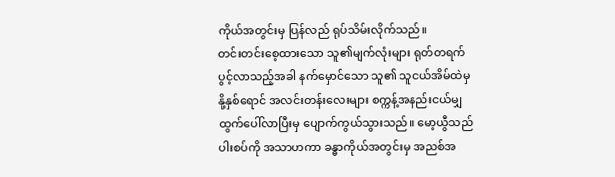ကိုယ်အတွင်းမှ ပြန်လည် ရုပ်သိမ်းလိုက်သည်။
တင်းတင်းစေ့ထားသော သူ၏မျက်လုံးများ ရုတ်တရက် ပွင့်လာသည့်အခါ နက်မှောင်သော သူ၏ သူငယ်အိမ်ထဲမှ နို့နှစ်ရောင် အလင်းတန်းလေးများ စက္ကန့်အနည်းငယ်မျှ ထွက်ပေါ်လာပြီးမှ ပျောက်ကွယ်သွားသည်။ မော့ယွီသည် ပါးစပ်ကို အသာဟကာ ခန္ဓာကိုယ်အတွင်းမှ အညစ်အ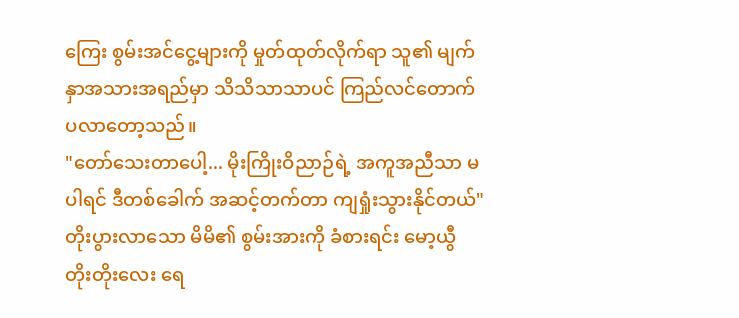ကြေး စွမ်းအင်ငွေ့များကို မှုတ်ထုတ်လိုက်ရာ သူ၏ မျက်နှာအသားအရည်မှာ သိသိသာသာပင် ကြည်လင်တောက်ပလာတော့သည်။
"တော်သေးတာပေါ့... မိုးကြိုးဝိညာဉ်ရဲ့ အကူအညီသာ မပါရင် ဒီတစ်ခေါက် အဆင့်တက်တာ ကျရှုံးသွားနိုင်တယ်"
တိုးပွားလာသော မိမိ၏ စွမ်းအားကို ခံစားရင်း မော့ယွီ တိုးတိုးလေး ရေ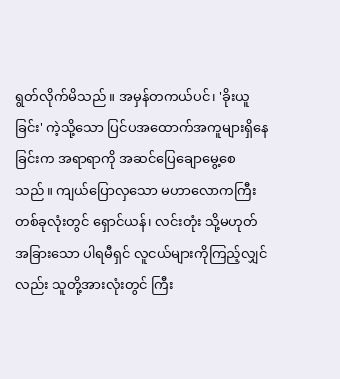ရွတ်လိုက်မိသည်။ အမှန်တကယ်ပင်၊ 'ခိုးယူခြင်း' ကဲ့သို့သော ပြင်ပအထောက်အကူများရှိနေခြင်းက အရာရာကို အဆင်ပြေချောမွေ့စေသည်။ ကျယ်ပြောလှသော မဟာလောကကြီးတစ်ခုလုံးတွင် ရှောင်ယန်၊ လင်းတုံး သို့မဟုတ် အခြားသော ပါရမီရှင် လူငယ်များကိုကြည့်လျှင်လည်း သူတို့အားလုံးတွင် ကြီး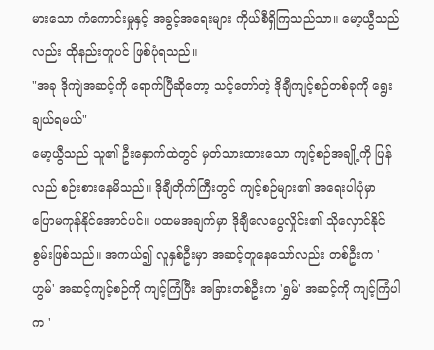မားသော ကံကောင်းမှုနှင့် အခွင့်အရေးများ ကိုယ်စီရှိကြသည်သာ။ မော့ယွီသည်လည်း ထိုနည်းတူပင် ဖြစ်ပုံရသည်။
"အခု ဒိုကျဲအဆင့်ကို ရောက်ပြီဆိုတော့ သင့်တော်တဲ့ ဒိုချီကျင့်စဉ်တစ်ခုကို ရွေးချယ်ရမယ်"
မော့ယွီသည် သူ၏ ဦးနှောက်ထဲတွင် မှတ်သားထားသော ကျင့်စဉ်အချို့ကို ပြန်လည် စဉ်းစားနေမိသည်။ ဒိုချီတိုက်ကြီးတွင် ကျင့်စဉ်များ၏ အရေးပါပုံမှာ ပြောမကုန်နိုင်အောင်ပင်။ ပထမအချက်မှာ ဒိုချီလေပွေလှိုင်း၏ သိုလှောင်နိုင်စွမ်းဖြစ်သည်။ အကယ်၍ လူနှစ်ဦးမှာ အဆင့်တူနေသော်လည်း တစ်ဦးက 'ဟွမ်' အဆင့်ကျင့်စဉ်ကို ကျင့်ကြံပြီး အခြားတစ်ဦးက 'ရွှမ်' အဆင့်ကို ကျင့်ကြံပါက '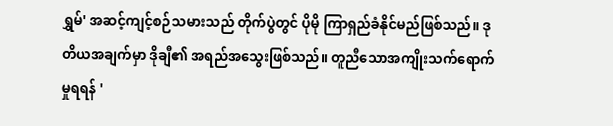ရွှမ်' အဆင့်ကျင့်စဉ်သမားသည် တိုက်ပွဲတွင် ပိုမို ကြာရှည်ခံနိုင်မည်ဖြစ်သည်။ ဒုတိယအချက်မှာ ဒိုချီ၏ အရည်အသွေးဖြစ်သည်။ တူညီသောအကျိုးသက်ရောက်မှုရရန် '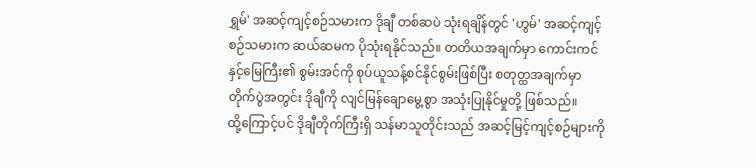ရွှမ်' အဆင့်ကျင့်စဉ်သမားက ဒိုချီ တစ်ဆပဲ သုံးရချိန်တွင် 'ဟွမ်' အဆင့်ကျင့်စဉ်သမားက ဆယ်ဆမက ပိုသုံးရနိုင်သည်။ တတိယအချက်မှာ ကောင်းကင်နှင့်မြေကြီး၏ စွမ်းအင်ကို စုပ်ယူသန့်စင်နိုင်စွမ်းဖြစ်ပြီး စတုတ္ထအချက်မှာ တိုက်ပွဲအတွင်း ဒိုချီကို လျင်မြန်ချောမွေ့စွာ အသုံးပြုနိုင်မှုတို့ ဖြစ်သည်။
ထို့ကြောင့်ပင် ဒိုချီတိုက်ကြီးရှိ သန်မာသူတိုင်းသည် အဆင့်မြင့်ကျင့်စဉ်များကို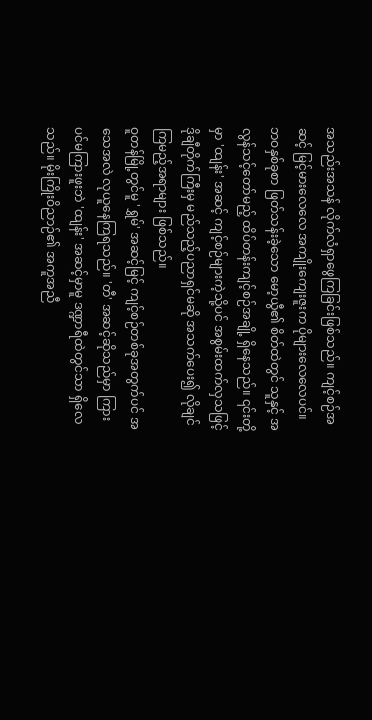အသည်းအသန် လိုက်လံရှာဖွေကြခြင်းဖြစ်သည်။ ကျင့်စဉ်အဆင့် မြင့်မားလေလေ အကျိုးကျေးဇူးက ပိုများလေလေပင်။ ဘဝနှစ်ခုစာ ဖြတ်သန်းခဲ့သော မော့ယွီ၏ စိတ်ထဲတွင် သူနှင့် အလွန်သင့်တော်မည့် ထိပ်တန်းကျင့်စဉ်အချို့ ရှိနေသည်။ ၎င်းတို့မှာ 'ထျန်း' အဆင့် ကျင့်စဉ်များကဲ့သို့ပင် အစွမ်းထက်လှသဖြင့် ဒိုချီတိုက်ကြီးမှ မည်သည့်ပညာရှင်မဆို အသက်ပေး၍ လိုချင်ကြမည့်အရာများ ဖြစ်သည်။
ဝူတန်မြို့တွင်မူ 'ရွှမ်' အဆင့်မြင့် ကျင့်စဉ်တစ်ခုအတွက်ပင် အသေအလဲ လုယူနေကြရသည်။ 'တီ' အဆင့်ဆိုသည်မှာ ကြားပင်မကြားဖူးဘဲ 'ထျန်း' အဆင့်မှာမူ ဒဏ္ဍာရီထဲတွင်သာ ရှိလေသည်။ မိုးကြိုးဝိညာဉ်၏ အကူအညီ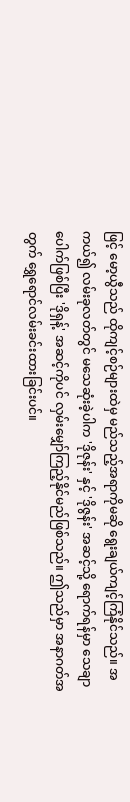ဖြင့် မော့ယွီသည် ထိုကျင့်စဉ်များထဲမှ မည်သည့်အရာကိုမဆို ရွေးချယ်ကျင့်ကြံနိုင်သည်။ အကယ်၍ လမ်းခုလတ်တွင် မသေဆုံးခဲ့ပါက 'ဒိုဇုန်း' နှင့် 'ဒိုဇွန်း' အဆင့်သို့ ရောက်ရန်မှာ သေချာပေါက်ဖြစ်ပြီး 'ဒိုရှန့်' အဆင့်ကိုပင် လှမ်းမျှော်ကြည့်နိုင်မည်ဖြစ်သည်။ ဤသည်မှာ အနာဂတ်အတွက် ရွှေရောင်လမ်းခင်းထားခြင်းပင်။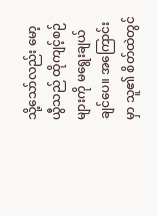သို့သော်လည်း မော့ယွီသည် ထိုကျင့်စဉ်များကို မရွေးချယ်ချင်ပေ။ အကြောင်းမှာ သူ၏ စိတ်ထဲတွင်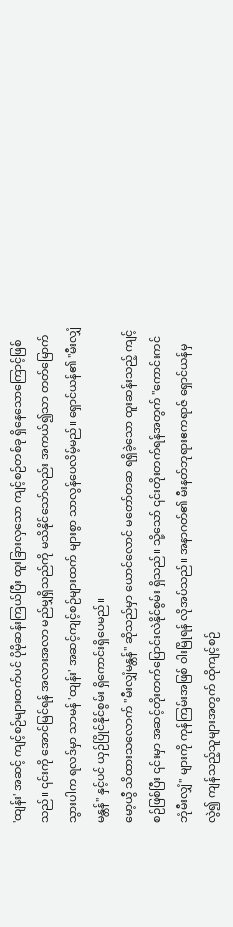'ထျန်း' အဆင့် ကျင့်စဉ်များထက်ပင် ပိုမိုဆန်းကြယ်ပြီး ထူးခြားလှသော ကျင့်စဉ်တစ်ခု ရှိနေသောကြောင့်ဖြစ်သည်။ ၎င်းကို အောင်မြင်ရန် အလားအလာ မည်မျှရှိသည်ကို မသိနိုင်သော်လည်း အကယ်၍သာ တတ်မြောက်သွားပါက ရလဒ်မှာ သာမန် 'ထျန်း' အဆင့်ကျင့်စဉ်များထက် များစွာ သာလွန်ပေလိမ့်မည်။ ရှောင်ယန်၏ "မီးလျှံမန္တန်" နှင့်ပင် ယှဉ်ပြိုင်နိုင်စွမ်း ရှိကောင်းရှိပေမည်။
မော့ယွီ သိထားသလောက် "မီးလျှံမန္တန်" ဆိုသည်မှာ ယောင်လောင် မတော်တဆ ရရှိခဲ့သော ထူးဆန်းသည့် ကျင့်စဉ်ဖြစ်ပြီး ၎င်းမှာ အဆင့်တိုးတက်ပြောင်းလဲနိုင်စွမ်း ရှိသည်။ သို့သော် ၎င်းတိုးတက်ရန်အတွက် "ကောင်းကင်ဘုံမီးလျှံ" များကို ကုန်ကြမ်းအဖြစ် ဝါးမြိုရန် လိုအပ်သည်။ အနာဂတ်၏ မီးနတ်ဘုရားဧကရာဇ် ရှောင်ယန်မှလွဲ၍ ကျန်သည့်သူများအတွက် ထိုကျင့်စဉ်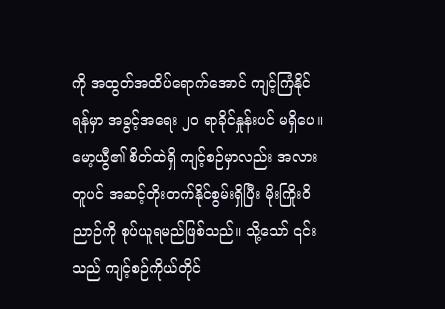ကို အထွတ်အထိပ်ရောက်အောင် ကျင့်ကြံနိုင်ရန်မှာ အခွင့်အရေး ၂၀ ရာခိုင်နှုန်းပင် မရှိပေ။
မော့ယွီ၏ စိတ်ထဲရှိ ကျင့်စဉ်မှာလည်း အလားတူပင် အဆင့်တိုးတက်နိုင်စွမ်းရှိပြီး မိုးကြိုးဝိညာဉ်ကို စုပ်ယူရမည်ဖြစ်သည်။ သို့သော် ၎င်းသည် ကျင့်စဉ်ကိုယ်တိုင်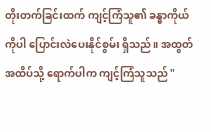တိုးတက်ခြင်းထက် ကျင့်ကြံသူ၏ ခန္ဓာကိုယ်ကိုပါ ပြောင်းလဲပေးနိုင်စွမ်း ရှိသည်။ အထွတ်အထိပ်သို့ ရောက်ပါက ကျင့်ကြံသူသည် "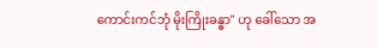ကောင်းကင်ဘုံ မိုးကြိုးခန္ဓာ" ဟု ခေါ်သော အ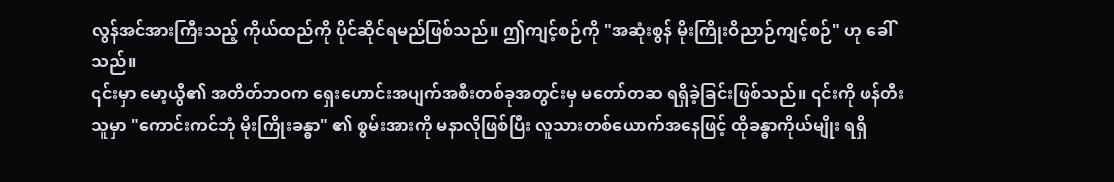လွန်အင်အားကြီးသည့် ကိုယ်ထည်ကို ပိုင်ဆိုင်ရမည်ဖြစ်သည်။ ဤကျင့်စဉ်ကို "အဆုံးစွန် မိုးကြိုးဝိညာဉ်ကျင့်စဉ်" ဟု ခေါ်သည်။
၎င်းမှာ မော့ယွီ၏ အတိတ်ဘဝက ရှေးဟောင်းအပျက်အစီးတစ်ခုအတွင်းမှ မတော်တဆ ရရှိခဲ့ခြင်းဖြစ်သည်။ ၎င်းကို ဖန်တီးသူမှာ "ကောင်းကင်ဘုံ မိုးကြိုးခန္ဓာ" ၏ စွမ်းအားကို မနာလိုဖြစ်ပြီး လူသားတစ်ယောက်အနေဖြင့် ထိုခန္ဓာကိုယ်မျိုး ရရှိ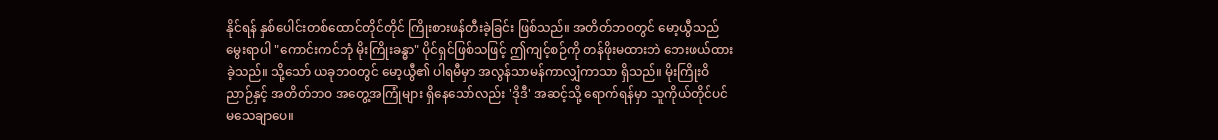နိုင်ရန် နှစ်ပေါင်းတစ်ထောင်တိုင်တိုင် ကြိုးစားဖန်တီးခဲ့ခြင်း ဖြစ်သည်။ အတိတ်ဘဝတွင် မော့ယွီသည် မွေးရာပါ "ကောင်းကင်ဘုံ မိုးကြိုးခန္ဓာ" ပိုင်ရှင်ဖြစ်သဖြင့် ဤကျင့်စဉ်ကို တန်ဖိုးမထားဘဲ ဘေးဖယ်ထားခဲ့သည်။ သို့သော် ယခုဘဝတွင် မော့ယွီ၏ ပါရမီမှာ အလွန်သာမန်ကာလျှံကာသာ ရှိသည်။ မိုးကြိုးဝိညာဉ်နှင့် အတိတ်ဘဝ အတွေ့အကြုံများ ရှိနေသော်လည်း 'ဒိုဒီ' အဆင့်သို့ ရောက်ရန်မှာ သူကိုယ်တိုင်ပင် မသေချာပေ။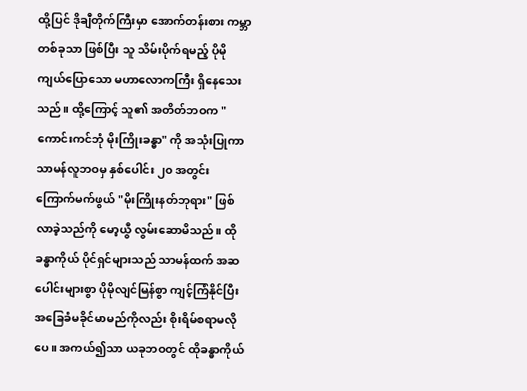ထို့ပြင် ဒိုချီတိုက်ကြီးမှာ အောက်တန်းစား ကမ္ဘာတစ်ခုသာ ဖြစ်ပြီး သူ သိမ်းပိုက်ရမည့် ပိုမိုကျယ်ပြောသော မဟာလောကကြီး ရှိနေသေးသည်။ ထို့ကြောင့် သူ၏ အတိတ်ဘဝက "ကောင်းကင်ဘုံ မိုးကြိုးခန္ဓာ" ကို အသုံးပြုကာ သာမန်လူဘဝမှ နှစ်ပေါင်း ၂၀ အတွင်း ကြောက်မက်ဖွယ် "မိုးကြိုးနတ်ဘုရား" ဖြစ်လာခဲ့သည်ကို မော့ယွီ လွမ်းဆောမိသည်။ ထိုခန္ဓာကိုယ် ပိုင်ရှင်များသည် သာမန်ထက် အဆပေါင်းများစွာ ပိုမိုလျင်မြန်စွာ ကျင့်ကြံနိုင်ပြီး အခြေခံမခိုင်မာမည်ကိုလည်း စိုးရိမ်စရာမလိုပေ။ အကယ်၍သာ ယခုဘဝတွင် ထိုခန္ဓာကိုယ်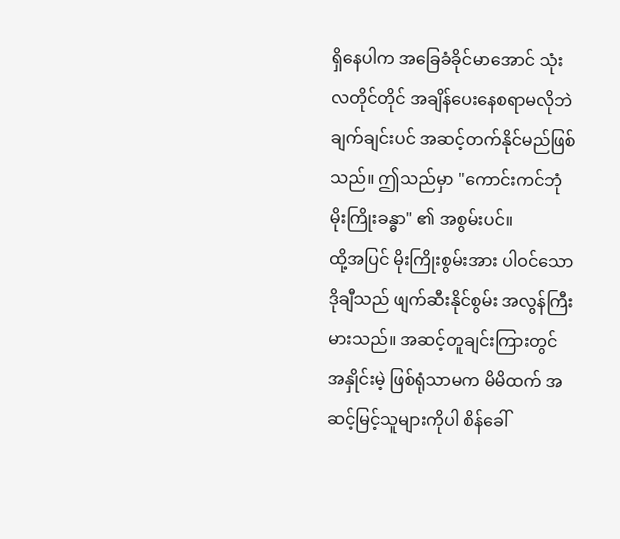ရှိနေပါက အခြေခံခိုင်မာအောင် သုံးလတိုင်တိုင် အချိန်ပေးနေစရာမလိုဘဲ ချက်ချင်းပင် အဆင့်တက်နိုင်မည်ဖြစ်သည်။ ဤသည်မှာ "ကောင်းကင်ဘုံ မိုးကြိုးခန္ဓာ" ၏ အစွမ်းပင်။
ထို့အပြင် မိုးကြိုးစွမ်းအား ပါဝင်သော ဒိုချီသည် ဖျက်ဆီးနိုင်စွမ်း အလွန်ကြီးမားသည်။ အဆင့်တူချင်းကြားတွင် အနှိုင်းမဲ့ ဖြစ်ရုံသာမက မိမိထက် အဆင့်မြင့်သူများကိုပါ စိန်ခေါ်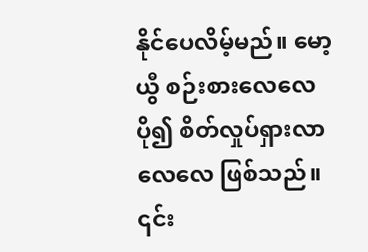နိုင်ပေလိမ့်မည်။ မော့ယွီ စဉ်းစားလေလေ ပို၍ စိတ်လှုပ်ရှားလာလေလေ ဖြစ်သည်။ ၎င်း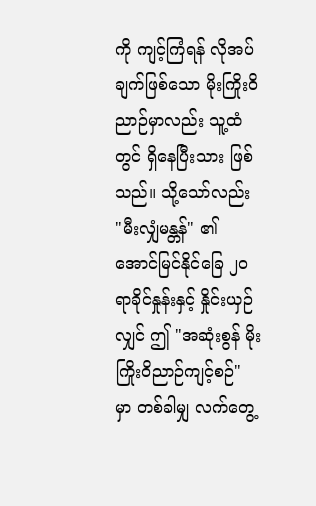ကို ကျင့်ကြံရန် လိုအပ်ချက်ဖြစ်သော မိုးကြိုးဝိညာဉ်မှာလည်း သူ့ထံတွင် ရှိနေပြီးသား ဖြစ်သည်။ သို့သော်လည်း "မီးလျှံမန္တန်" ၏ အောင်မြင်နိုင်ခြေ ၂၀ ရာခိုင်နှုန်းနှင့် နှိုင်းယှဉ်လျှင် ဤ "အဆုံးစွန် မိုးကြိုးဝိညာဉ်ကျင့်စဉ်" မှာ တစ်ခါမျှ လက်တွေ့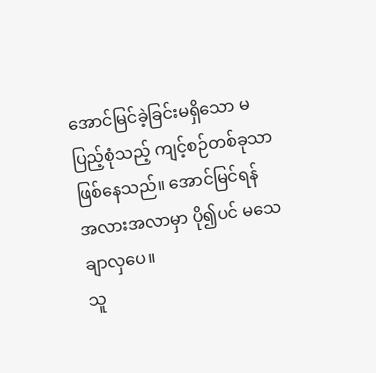အောင်မြင်ခဲ့ခြင်းမရှိသော မပြည့်စုံသည့် ကျင့်စဉ်တစ်ခုသာ ဖြစ်နေသည်။ အောင်မြင်ရန် အလားအလာမှာ ပို၍ပင် မသေချာလှပေ။
သူ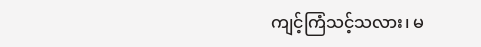ကျင့်ကြံသင့်သလား၊ မ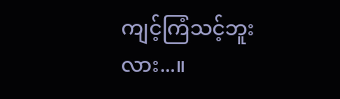ကျင့်ကြံသင့်ဘူးလား...။